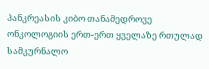პანკრეასის კიბო თანამედროვე ონკოლოგიის ერთ-ერთ ყველაზე რთულად სამკურნალო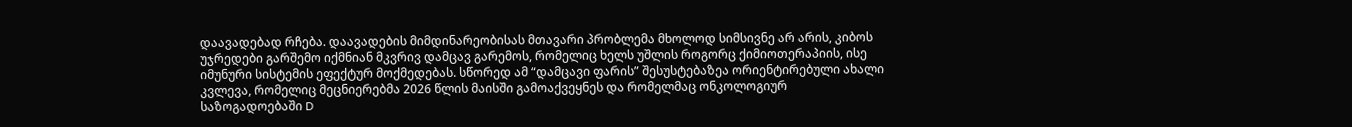დაავადებად რჩება. დაავადების მიმდინარეობისას მთავარი პრობლემა მხოლოდ სიმსივნე არ არის, კიბოს უჯრედები გარშემო იქმნიან მკვრივ დამცავ გარემოს, რომელიც ხელს უშლის როგორც ქიმიოთერაპიის, ისე იმუნური სისტემის ეფექტურ მოქმედებას. სწორედ ამ “დამცავი ფარის” შესუსტებაზეა ორიენტირებული ახალი კვლევა, რომელიც მეცნიერებმა 2026 წლის მაისში გამოაქვეყნეს და რომელმაც ონკოლოგიურ საზოგადოებაში D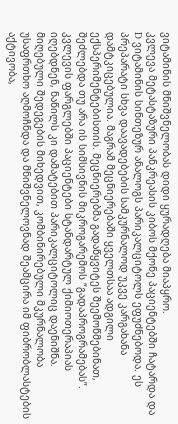ვიტამინის მნიშვნელობას დიდი ყურადღება მიაპყრო.
კვლევა მეტასტაზური პანკრეასის კიბოს მქონე პაციენტებში ჩატარდა და D ვიტამინის სინთეზურ ანალოგს პარიკალციტოლს ეფუძნებოდა. ეს პრეპარატი სხვა დაავადებების სამკურნალოდ უკვე კარგახანა დამტკიცებულია. მაგრამ მეცნიერებაში ყველთსაა ადგილი ექსპერიმენტებისთის. მეცნიერებმა გადაწყვიტეს შეემოწმებინათ, შეძლებდა თუ არა ის სიმსივნის მიკროგარემოს “გადაპროგრამებას”. კვლევის ფარგლებში პაციენტები სტანდარტულ ქიმიოთერაპიას იღებდნენ, ნაწილს კი დამატებით პარიკალციტოლიც დაენიშნა. მიღებული შედეგების მიხედვით, კომბინირებული მკურნალობა უსაფრთხო აღმოჩნდა და მნიშვნელოვნად შეამცირა იმ ფიბრობლასტების აქტივობა,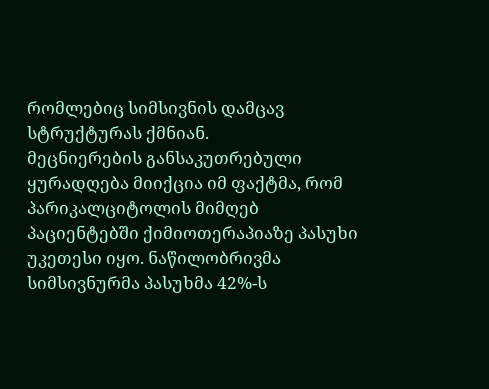რომლებიც სიმსივნის დამცავ სტრუქტურას ქმნიან.
მეცნიერების განსაკუთრებული ყურადღება მიიქცია იმ ფაქტმა, რომ პარიკალციტოლის მიმღებ პაციენტებში ქიმიოთერაპიაზე პასუხი უკეთესი იყო. ნაწილობრივმა სიმსივნურმა პასუხმა 42%-ს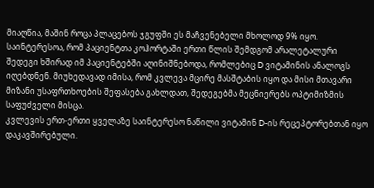მიაღწია, მაშინ როცა პლაცებოს ჯგუფში ეს მაჩვენებელი მხოლოდ 9% იყო. საინტერესოა, რომ პაციენტთა კოჰორტაში ერთი წლის შემდგომ არალეტალური შედეგი ხშირად იმ პაციენტებში აღინიშნებოდა, რომლებიც D ვიტამინის ანალოგს იღებდნენ. მიუხედავად იმისა, რომ კვლევა მცირე მასშტაბის იყო და მისი მთავარი მიზანი უსაფრთხოების შეფასება გახლდათ, შედეგებმა მეცნიერებს ოპტიმიზმის საფუძველი მისცა.
კვლევის ერთ-ერთი ყველაზე საინტერესო ნაწილი ვიტამინ D-ის რეცეპტორებთან იყო დაკავშირებული.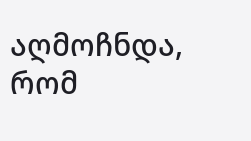აღმოჩნდა, რომ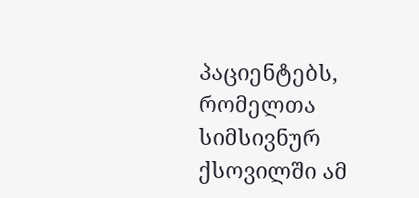პაციენტებს, რომელთა სიმსივნურ ქსოვილში ამ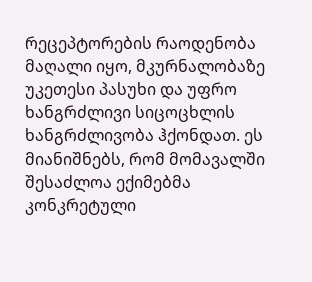რეცეპტორების რაოდენობა მაღალი იყო, მკურნალობაზე უკეთესი პასუხი და უფრო ხანგრძლივი სიცოცხლის ხანგრძლივობა ჰქონდათ. ეს მიანიშნებს, რომ მომავალში შესაძლოა ექიმებმა კონკრეტული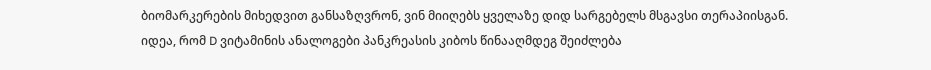ბიომარკერების მიხედვით განსაზღვრონ, ვინ მიიღებს ყველაზე დიდ სარგებელს მსგავსი თერაპიისგან.
იდეა, რომ D ვიტამინის ანალოგები პანკრეასის კიბოს წინააღმდეგ შეიძლება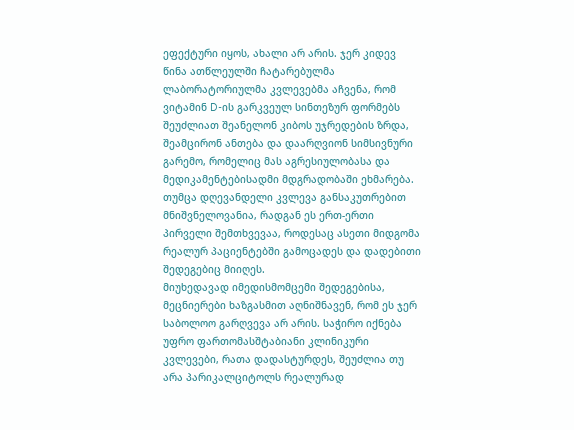ეფექტური იყოს, ახალი არ არის. ჯერ კიდევ წინა ათწლეულში ჩატარებულმა ლაბორატორიულმა კვლევებმა აჩვენა, რომ ვიტამინ D-ის გარკვეულ სინთეზურ ფორმებს შეუძლიათ შეანელონ კიბოს უჯრედების ზრდა, შეამცირონ ანთება და დაარღვიონ სიმსივნური გარემო, რომელიც მას აგრესიულობასა და მედიკამენტებისადმი მდგრადობაში ეხმარება. თუმცა დღევანდელი კვლევა განსაკუთრებით მნიშვნელოვანია, რადგან ეს ერთ-ერთი პირველი შემთხვევაა, როდესაც ასეთი მიდგომა რეალურ პაციენტებში გამოცადეს და დადებითი შედეგებიც მიიღეს.
მიუხედავად იმედისმომცემი შედეგებისა, მეცნიერები ხაზგასმით აღნიშნავენ, რომ ეს ჯერ საბოლოო გარღვევა არ არის. საჭირო იქნება უფრო ფართომასშტაბიანი კლინიკური კვლევები, რათა დადასტურდეს, შეუძლია თუ არა პარიკალციტოლს რეალურად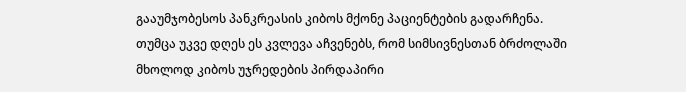გააუმჯობესოს პანკრეასის კიბოს მქონე პაციენტების გადარჩენა. თუმცა უკვე დღეს ეს კვლევა აჩვენებს, რომ სიმსივნესთან ბრძოლაში მხოლოდ კიბოს უჯრედების პირდაპირი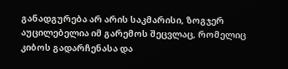განადგურება არ არის საკმარისი, ზოგჯერ აუცილებელია იმ გარემოს შეცვლაც, რომელიც კიბოს გადარჩენასა და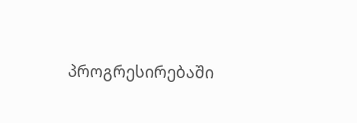პროგრესირებაში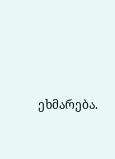ეხმარება.